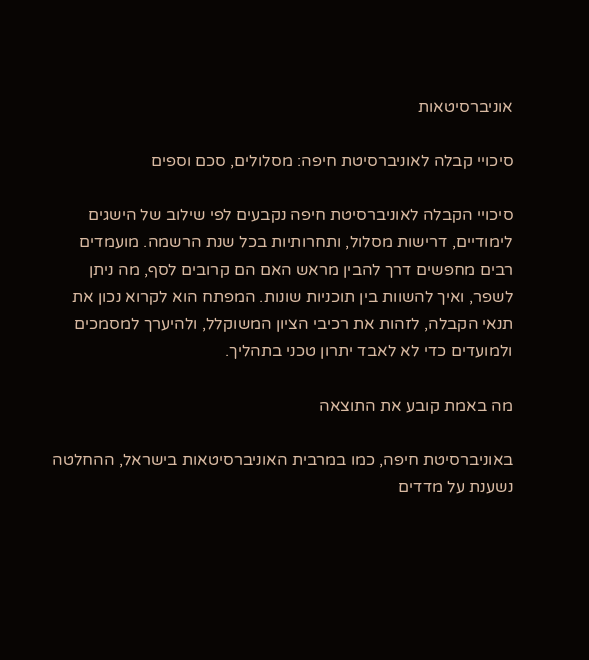אוניברסיטאות

סיכויי קבלה לאוניברסיטת חיפה: מסלולים, סכם וספים

סיכויי הקבלה לאוניברסיטת חיפה נקבעים לפי שילוב של הישגים לימודיים, דרישות מסלול, ותחרותיות בכל שנת הרשמה. מועמדים רבים מחפשים דרך להבין מראש האם הם קרובים לסף, מה ניתן לשפר, ואיך להשוות בין תוכניות שונות. המפתח הוא לקרוא נכון את תנאי הקבלה, לזהות את רכיבי הציון המשוקלל, ולהיערך למסמכים ולמועדים כדי לא לאבד יתרון טכני בתהליך.

מה באמת קובע את התוצאה

באוניברסיטת חיפה, כמו במרבית האוניברסיטאות בישראל, ההחלטה נשענת על מדדים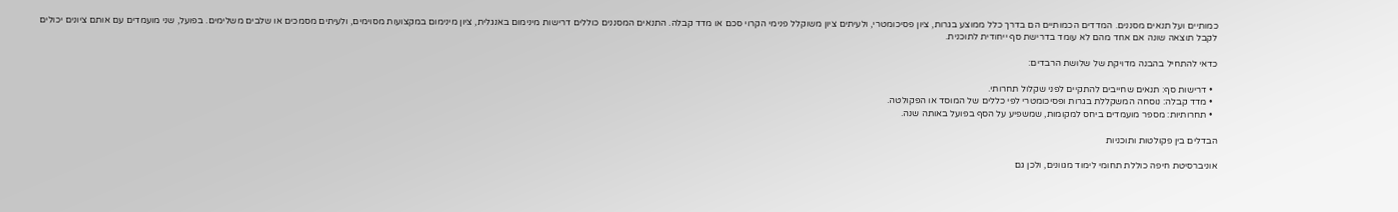כמותיים ועל תנאים מסננים. המדדים הכמותיים הם בדרך כלל ממוצע בגרות, ציון פסיכומטרי, ולעיתים ציון משוקלל פנימי הקרוי סכם או מדד קבלה. התנאים המסננים כוללים דרישות מינימום באנגלית, ציון מינימום במקצועות מסוימים, ולעיתים מסמכים או שלבים משלימים. בפועל, שני מועמדים עם אותם ציונים יכולים לקבל תוצאה שונה אם אחד מהם לא עומד בדרישת סף ייחודית לתוכנית.

כדאי להתחיל בהבנה מדויקת של שלושת הרבדים:

  • דרישות סף: תנאים שחייבים להתקיים לפני שקלול תחרותי.
  • מדד קבלה: נוסחה המשקללת בגרות ופסיכומטרי לפי כללים של המוסד או הפקולטה.
  • תחרותיות: מספר מועמדים ביחס למקומות, שמשפיע על הסף בפועל באותה שנה.

הבדלים בין פקולטות ותוכניות

אוניברסיטת חיפה כוללת תחומי לימוד מגוונים, ולכן גם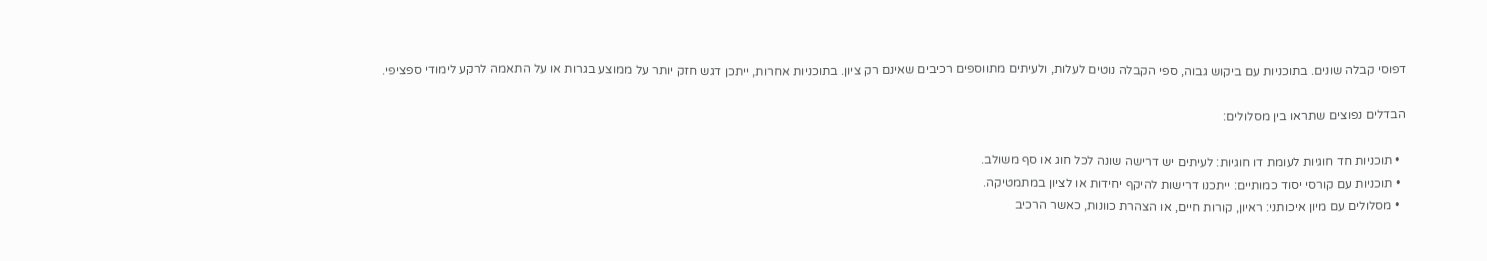דפוסי קבלה שונים. בתוכניות עם ביקוש גבוה, ספי הקבלה נוטים לעלות, ולעיתים מתווספים רכיבים שאינם רק ציון. בתוכניות אחרות, ייתכן דגש חזק יותר על ממוצע בגרות או על התאמה לרקע לימודי ספציפי.

הבדלים נפוצים שתראו בין מסלולים:

  • תוכניות חד חוגיות לעומת דו חוגיות: לעיתים יש דרישה שונה לכל חוג או סף משולב.
  • תוכניות עם קורסי יסוד כמותיים: ייתכנו דרישות להיקף יחידות או לציון במתמטיקה.
  • מסלולים עם מיון איכותני: ראיון, קורות חיים, או הצהרת כוונות, כאשר הרכיב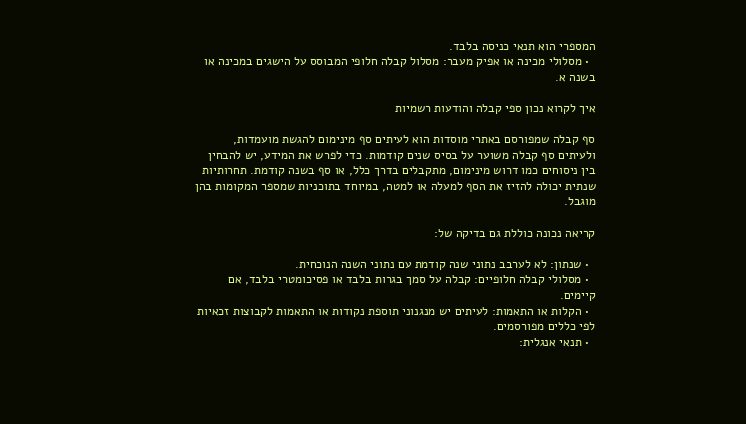המספרי הוא תנאי כניסה בלבד.
  • מסלולי מכינה או אפיק מעבר: מסלול קבלה חלופי המבוסס על הישגים במכינה או בשנה א.

איך לקרוא נכון ספי קבלה והודעות רשמיות

סף קבלה שמפורסם באתרי מוסדות הוא לעיתים סף מינימום להגשת מועמדות, ולעיתים סף קבלה משוער על בסיס שנים קודמות. כדי לפרש את המידע, יש להבחין בין ניסוחים כמו דרוש מינימום, מתקבלים בדרך כלל, או סף בשנה קודמת. תחרותיות שנתית יכולה להזיז את הסף למעלה או למטה, במיוחד בתוכניות שמספר המקומות בהן מוגבל.

קריאה נכונה כוללת גם בדיקה של:

  • שנתון: לא לערבב נתוני שנה קודמת עם נתוני השנה הנוכחית.
  • מסלולי קבלה חלופיים: קבלה על סמך בגרות בלבד או פסיכומטרי בלבד, אם קיימים.
  • הקלות או התאמות: לעיתים יש מנגנוני תוספת נקודות או התאמות לקבוצות זכאיות לפי כללים מפורסמים.
  • תנאי אנגלית: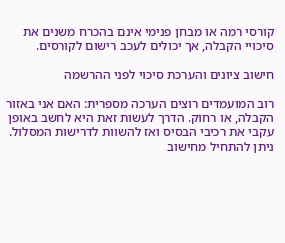קורסי רמה או מבחן פנימי אינם בהכרח משנים את סיכויי הקבלה, אך יכולים לעכב רישום לקורסים.

חישוב ציונים והערכת סיכוי לפני ההרשמה

רוב המועמדים רוצים הערכה מספרית: האם אני באזור הקבלה, או רחוק. הדרך לעשות זאת היא לחשב באופן עקבי את רכיבי הבסיס ואז להשוות לדרישות המסלול. ניתן להתחיל מחישוב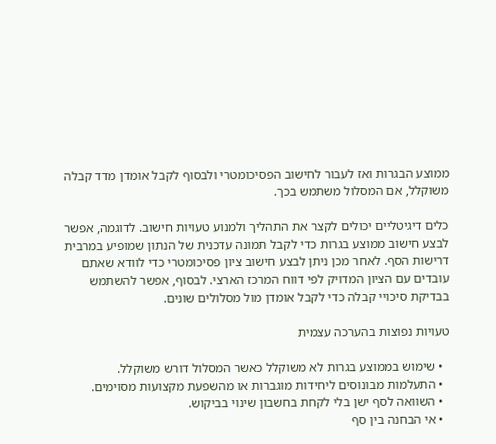ממוצע הבגרות ואז לעבור לחישוב הפסיכומטרי ולבסוף לקבל אומדן מדד קבלה משוקלל, אם המסלול משתמש בכך.

כלים דיגיטליים יכולים לקצר את התהליך ולמנוע טעויות חישוב. לדוגמה, אפשר לבצע חישוב ממוצע בגרות כדי לקבל תמונה עדכנית של הנתון שמופיע במרבית דרישות הסף. לאחר מכן ניתן לבצע חישוב ציון פסיכומטרי כדי לוודא שאתם עובדים עם הציון המדויק לפי דווח המרכז הארצי. לבסוף, אפשר להשתמש בבדיקת סיכויי קבלה כדי לקבל אומדן מול מסלולים שונים.

טעויות נפוצות בהערכה עצמית

  • שימוש בממוצע בגרות לא משוקלל כאשר המסלול דורש משוקלל.
  • התעלמות מבונוסים ליחידות מוגברות או מהשפעת מקצועות מסוימים.
  • השוואה לסף ישן בלי לקחת בחשבון שינוי בביקוש.
  • אי הבחנה בין סף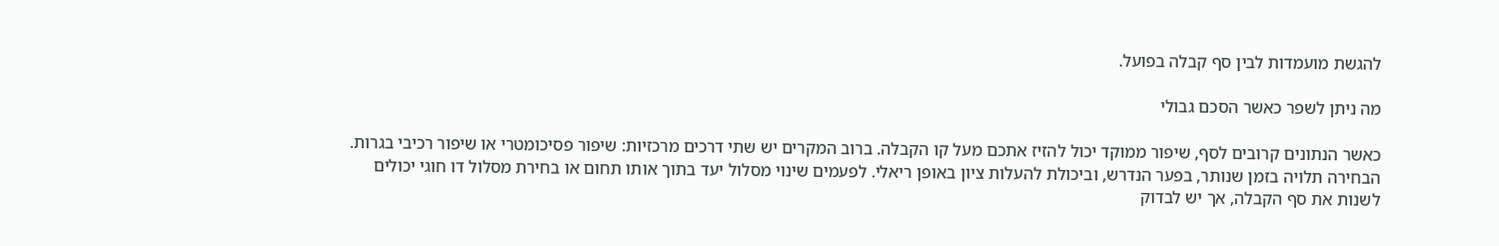להגשת מועמדות לבין סף קבלה בפועל.

מה ניתן לשפר כאשר הסכם גבולי

כאשר הנתונים קרובים לסף, שיפור ממוקד יכול להזיז אתכם מעל קו הקבלה. ברוב המקרים יש שתי דרכים מרכזיות: שיפור פסיכומטרי או שיפור רכיבי בגרות. הבחירה תלויה בזמן שנותר, בפער הנדרש, וביכולת להעלות ציון באופן ריאלי. לפעמים שינוי מסלול יעד בתוך אותו תחום או בחירת מסלול דו חוגי יכולים לשנות את סף הקבלה, אך יש לבדוק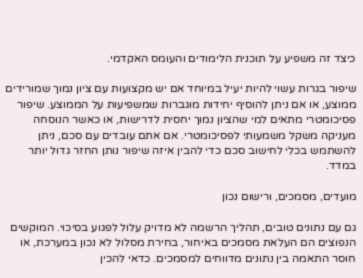כיצד זה משפיע על תוכנית הלימודים והעומס האקדמי.

שיפור בגרות עשוי להיות יעיל במיוחד אם יש מקצועות עם ציון נמוך שמורידים ממוצע, או אם ניתן להוסיף יחידות מוגברות שמשפיעות על הממוצע. שיפור פסיכומטרי מתאים למי שהציון נמוך יחסית לדרישות, או כאשר הנוסחה מעניקה משקל משמעותי לפסיכומטרי. אם אתם עובדים עם סכם, ניתן להשתמש בכלי לחישוב סכם כדי להבין איזה שיפור נותן החזר גדול יותר במדד.

מועדים, מסמכים, ורישום נכון

גם עם נתונים טובים, תהליך הרשמה לא מדויק עלול לפגוע בסיכוי. המוקשים הנפוצים הם העלאת מסמכים באיחור, בחירת מסלול לא נכון במערכת, או חוסר התאמה בין נתונים מדווחים למסמכים. כדאי להכין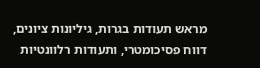מראש תעודות בגרות, גיליונות ציונים, דווח פסיכומטרי, ותעודות רלוונטיות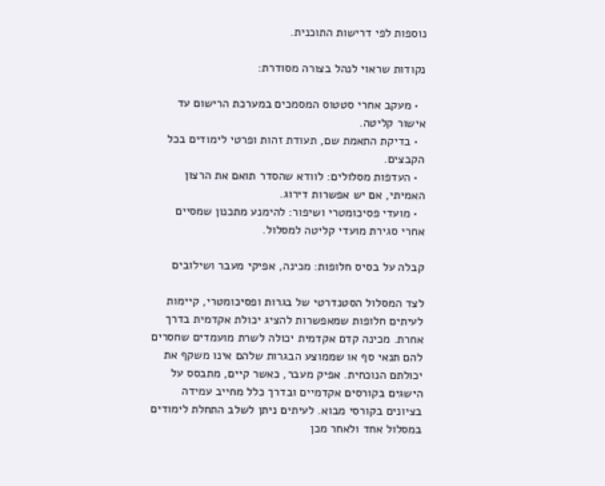נוספות לפי דרישות התוכנית.

נקודות שראוי לנהל בצורה מסודרת:

  • מעקב אחרי סטטוס המסמכים במערכת הרישום עד אישור קליטה.
  • בדיקת התאמת שם, תעודת זהות ופרטי לימודים בכל הקבצים.
  • העדפות מסלולים: לוודא שהסדר תואם את הרצון האמיתי, אם יש אפשרות דירוג.
  • מועדי פסיכומטרי ושיפור: להימנע מתכנון שמסיים אחרי סגירת מועדי קליטה למסלול.

קבלה על בסיס חלופות: מכינה, אפיקי מעבר ושילובים

לצד המסלול הסטנדרטי של בגרות ופסיכומטרי, קיימות לעיתים חלופות שמאפשרות להציג יכולת אקדמית בדרך אחרת. מכינה קדם אקדמית יכולה לשרת מועמדים שחסרים להם תנאי סף או שממוצע הבגרות שלהם אינו משקף את יכולתם הנוכחית. אפיק מעבר, כאשר קיים, מתבסס על הישגים בקורסים אקדמיים ובדרך כלל מחייב עמידה בציונים בקורסי מבוא. לעיתים ניתן לשלב התחלת לימודים במסלול אחד ולאחר מכן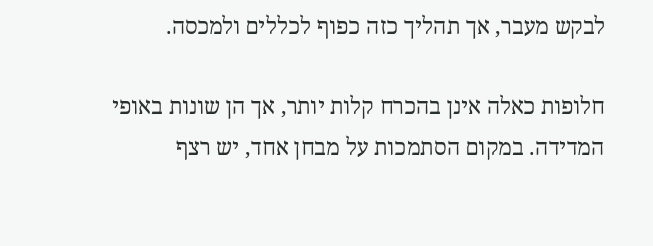לבקש מעבר, אך תהליך כזה כפוף לכללים ולמכסה.

חלופות כאלה אינן בהכרח קלות יותר, אך הן שונות באופי המדידה. במקום הסתמכות על מבחן אחד, יש רצף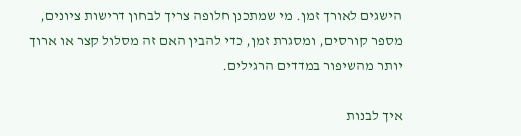הישגים לאורך זמן. מי שמתכנן חלופה צריך לבחון דרישות ציונים, מספר קורסים, ומסגרת זמן, כדי להבין האם זה מסלול קצר או ארוך יותר מהשיפור במדדים הרגילים.

איך לבנות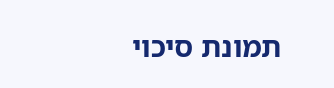תמונת סיכוי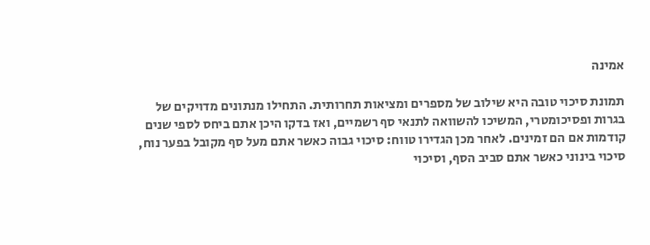אמינה

תמונת סיכוי טובה היא שילוב של מספרים ומציאות תחרותית. התחילו מנתונים מדויקים של בגרות ופסיכומטרי, המשיכו להשוואה לתנאי סף רשמיים, ואז בדקו היכן אתם ביחס לספי שנים קודמות אם הם זמינים. לאחר מכן הגדירו טווח: סיכוי גבוה כאשר אתם מעל סף מקובל בפער נוח, סיכוי בינוני כאשר אתם סביב הסף, וסיכוי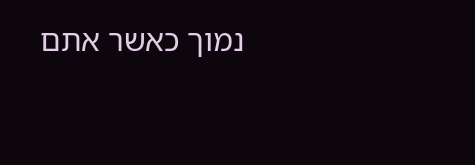נמוך כאשר אתם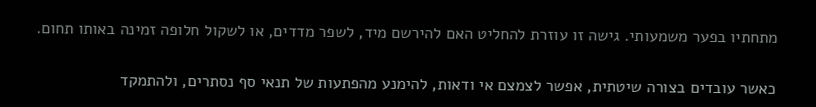מתחתיו בפער משמעותי. גישה זו עוזרת להחליט האם להירשם מיד, לשפר מדדים, או לשקול חלופה זמינה באותו תחום.

כאשר עובדים בצורה שיטתית, אפשר לצמצם אי ודאות, להימנע מהפתעות של תנאי סף נסתרים, ולהתמקד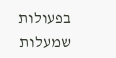בפעולות שמעלות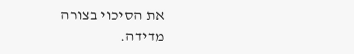את הסיכוי בצורה מדידה.